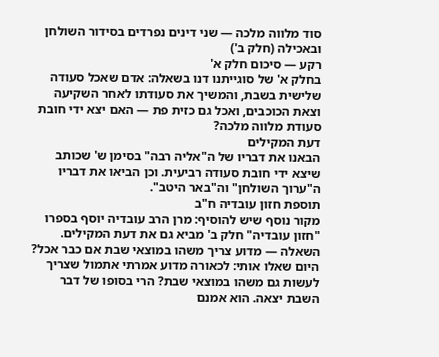סוד מלווה מלכה — שני דינים נפרדים בסידור השולחן ובאכילה (חלק ב')
רקע — סיכום חלק א'
בחלק א' של סוגייתנו דנו בשאלה: אדם שאכל סעודה שלישית בשבת, והמשיך את סעודתו לאחר השקיעה וצאת הכוכבים, ואכל גם כזית פת — האם יצא ידי חובת סעודת מלווה מלכה?
דעת המקילים
הבאנו את דבריו של ה"אליה רבה" בסימן ש' שכותב שיצא ידי חובת סעודה רביעית. וכן הביאו את דבריו ה"ערוך השולחן" וה"באר היטב".
תוספת חזון עובדיה ח"ב
מקור נוסף שיש להוסיף: מרן הרב עובדיה יוסף בספרו "חזון עובדיה" חלק ב' מביא גם את דעת המקילים.
השאלה — מדוע צריך משהו במוצאי שבת אם כבר אכל?
היום שאלו אותי: לכאורה מדוע אמרתי אתמול שצריך לעשות גם משהו במוצאי שבת? הרי בסופו של דבר השבת יצאה. הוא אמנם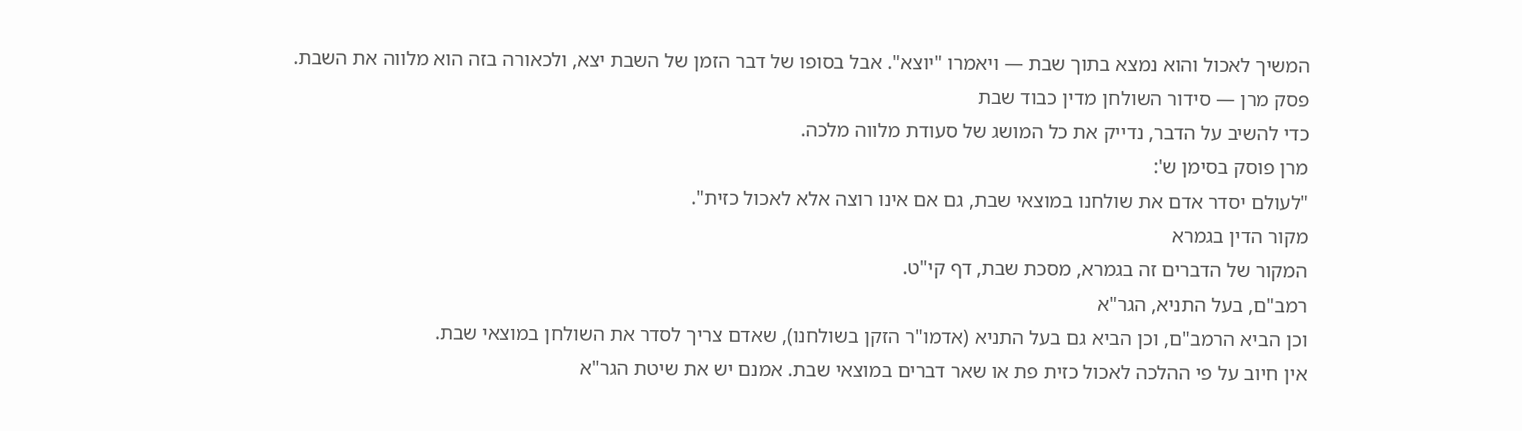המשיך לאכול והוא נמצא בתוך שבת — ויאמרו "יוצא". אבל בסופו של דבר הזמן של השבת יצא, ולכאורה בזה הוא מלווה את השבת.
פסק מרן — סידור השולחן מדין כבוד שבת
כדי להשיב על הדבר, נדייק את כל המושג של סעודת מלווה מלכה.
מרן פוסק בסימן ש':
"לעולם יסדר אדם את שולחנו במוצאי שבת, גם אם אינו רוצה אלא לאכול כזית".
מקור הדין בגמרא
המקור של הדברים זה בגמרא, מסכת שבת, דף קי"ט.
רמב"ם, בעל התניא, הגר"א
וכן הביא הרמב"ם, וכן הביא גם בעל התניא (אדמו"ר הזקן בשולחנו), שאדם צריך לסדר את השולחן במוצאי שבת.
אין חיוב על פי ההלכה לאכול כזית פת או שאר דברים במוצאי שבת. אמנם יש את שיטת הגר"א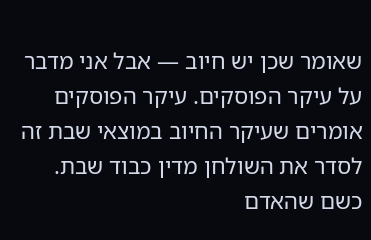שאומר שכן יש חיוב — אבל אני מדבר על עיקר הפוסקים. עיקר הפוסקים אומרים שעיקר החיוב במוצאי שבת זה לסדר את השולחן מדין כבוד שבת.
כשם שהאדם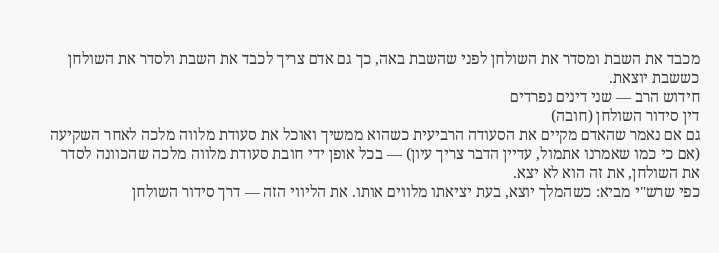מכבד את השבת ומסדר את השולחן לפני שהשבת באה, כך גם אדם צריך לכבד את השבת ולסדר את השולחן כששבת יוצאת.
חידוש הרב — שני דינים נפרדים
דין סידור השולחן (חובה)
גם אם נאמר שהאדם מקיים את הסעודה הרביעית כשהוא ממשיך ואוכל את סעודת מלווה מלכה לאחר השקיעה (אם כי כמו שאמרנו אתמול, עדיין הדבר צריך עיון) — בכל אופן ידי חובת סעודת מלווה מלכה שהכוונה לסדר את השולחן, את זה הוא לא יצא.
כפי שרש"י מביא: כשהמלך יוצא, בעת יציאתו מלווים אותו. את הליווי הזה — דרך סידור השולחן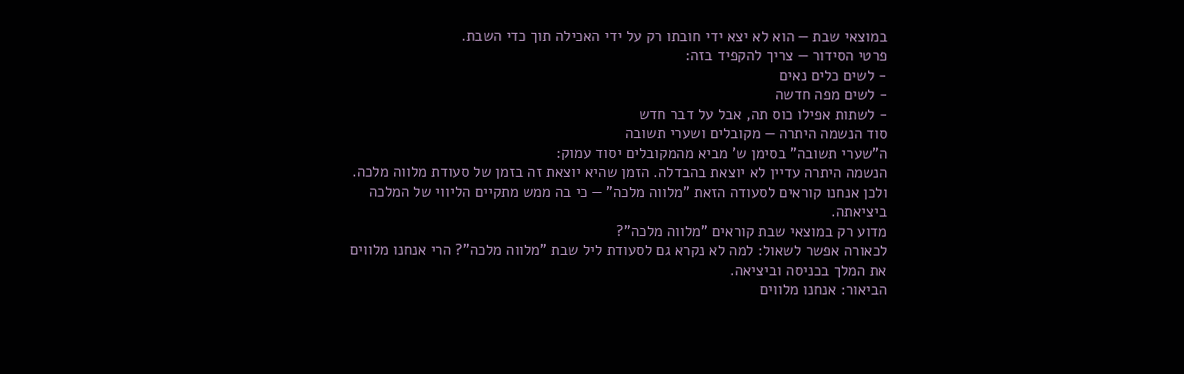במוצאי שבת — הוא לא יצא ידי חובתו רק על ידי האכילה תוך כדי השבת.
פרטי הסידור — צריך להקפיד בזה:
- לשים כלים נאים
- לשים מפה חדשה
- לשתות אפילו כוס תה, אבל על דבר חדש
סוד הנשמה היתרה — מקובלים ושערי תשובה
ה"שערי תשובה" בסימן ש' מביא מהמקובלים יסוד עמוק:
הנשמה היתרה עדיין לא יוצאת בהבדלה. הזמן שהיא יוצאת זה בזמן של סעודת מלווה מלכה.
ולכן אנחנו קוראים לסעודה הזאת "מלווה מלכה" — כי בה ממש מתקיים הליווי של המלכה ביציאתה.
מדוע רק במוצאי שבת קוראים "מלווה מלכה"?
לכאורה אפשר לשאול: למה לא נקרא גם לסעודת ליל שבת "מלווה מלכה"? הרי אנחנו מלווים את המלך בכניסה וביציאה.
הביאור: אנחנו מלווים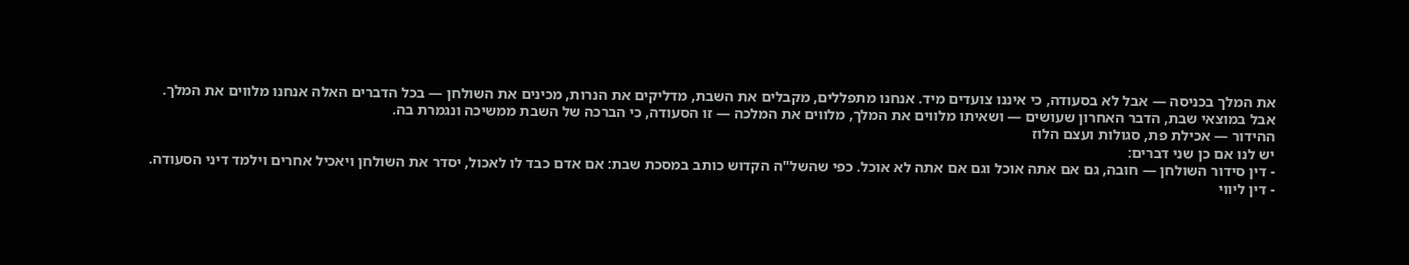את המלך בכניסה — אבל לא בסעודה, כי איננו צועדים מיד. אנחנו מתפללים, מקבלים את השבת, מדליקים את הנרות, מכינים את השולחן — בכל הדברים האלה אנחנו מלווים את המלך.
אבל במוצאי שבת, הדבר האחרון שעושים — ושאיתו מלווים את המלך, מלווים את המלכה — זו הסעודה, כי הברכה של השבת ממשיכה ונגמרת בה.
ההידור — אכילת פת, סגולות ועצם הלוז
יש לנו אם כן שני דברים:
- דין סידור השולחן — חובה, גם אם אתה אוכל וגם אם אתה לא אוכל. כפי שהשל"ה הקדוש כותב במסכת שבת: אם אדם כבד לו לאכול, יסדר את השולחן ויאכיל אחרים וילמד דיני הסעודה.
- דין ליווי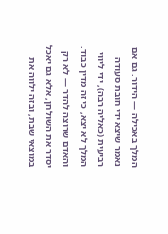המלך באכילה — הידור. גם אם נאמר שיצא ידי חובת סעודה רביעית (כאליה רבה), ידי ליווי המלך לא יצא, כי זה מדין כבוד.
והאדם שרוצה להדר — לא רק יסדר את השולחן, אלא גם יאכל במוצאי שבת, ובזה ילווה את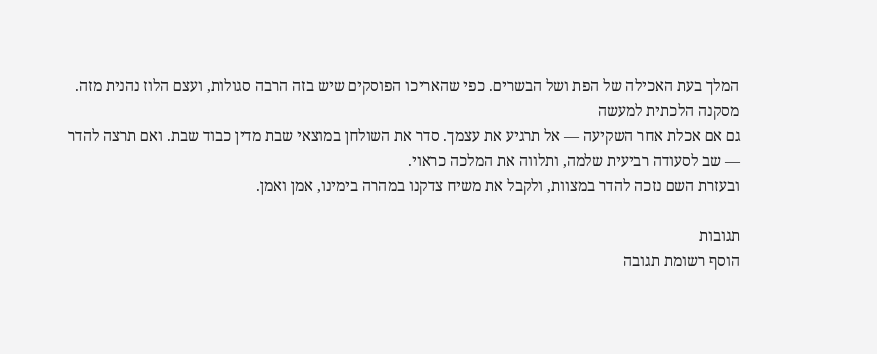המלך בעת האכילה של הפת ושל הבשרים. כפי שהאריכו הפוסקים שיש בזה הרבה סגולות, ועצם הלוז נהנית מזה.
מסקנה הלכתית למעשה
גם אם אכלת אחר השקיעה — אל תרגיע את עצמך. סדר את השולחן במוצאי שבת מדין כבוד שבת. ואם תרצה להדר — שב לסעודה רביעית שלמה, ותלווה את המלכה כראוי.
ובעזרת השם נזכה להדר במצוות, ולקבל את משיח צדקנו במהרה בימינו, אמן ואמן.

תגובות
הוסף רשומת תגובה